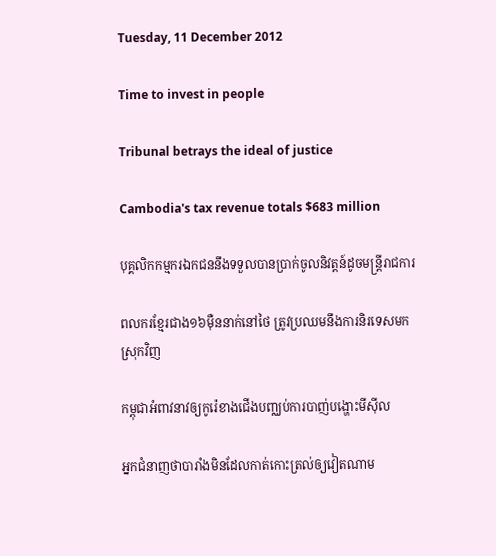Tuesday, 11 December 2012

Time to invest in people

Tribunal betrays the ideal of justice

Cambodia's tax revenue totals $683 million

បុគ្គលិកកម្មករឯកជននឹងទទួលបានប្រាក់ចូលនិវត្តន៍ដូចមន្ត្រីរាជការ

ពលករខ្មែរជាង១៦ម៉ឺននាក់នៅថៃ ត្រូវប្រឈមនឹងការនិរទេសមកស្រុកវិញ

កម្ពុជាអំពាវនាវឲ្យកូរ៉េខាងជើងបញ្ឈប់ការបាញ់បង្ហោះមីស៊ីល

អ្នកជំនាញថាបារាំងមិនដែលកាត់កោះត្រល់ឲ្យវៀតណាម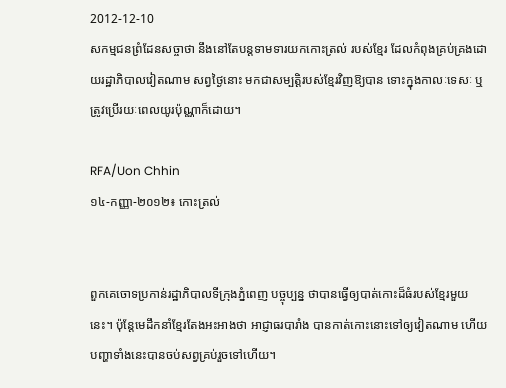2012-12-10
សកម្មជនព្រំដែនសច្ចាថា នឹងនៅតែបន្តទាមទារយកកោះត្រល់ របស់ខ្មែរ ដែលកំពុងគ្រប់គ្រងដោយរដ្ឋាភិបាលវៀតណាម សព្វថ្ងៃនោះ មកជាសម្បត្តិរបស់ខ្មែរវិញឱ្យបាន ទោះក្នុងកាលៈទេសៈ ឬត្រូវប្រើរយៈពេលយូរប៉ុណ្ណាក៏ដោយ។

RFA/Uon Chhin
១៤-កញ្ញា-២០១២៖ កោះត្រល់


ពួកគេចោទប្រកាន់រដ្ឋាភិបាលទីក្រុងភ្នំពេញ បច្ចុប្បន្ន ថាបានធ្វើឲ្យបាត់កោះដ៏ធំរបស់ខ្មែរមួយនេះ។ ប៉ុន្តែមេដឹកនាំខ្មែរតែងអះអាងថា អាជ្ញាធរបារាំង បានកាត់កោះនោះទៅឲ្យវៀតណាម ហើយបញ្ហាទាំងនេះបានចប់សព្វគ្រប់រួចទៅហើយ។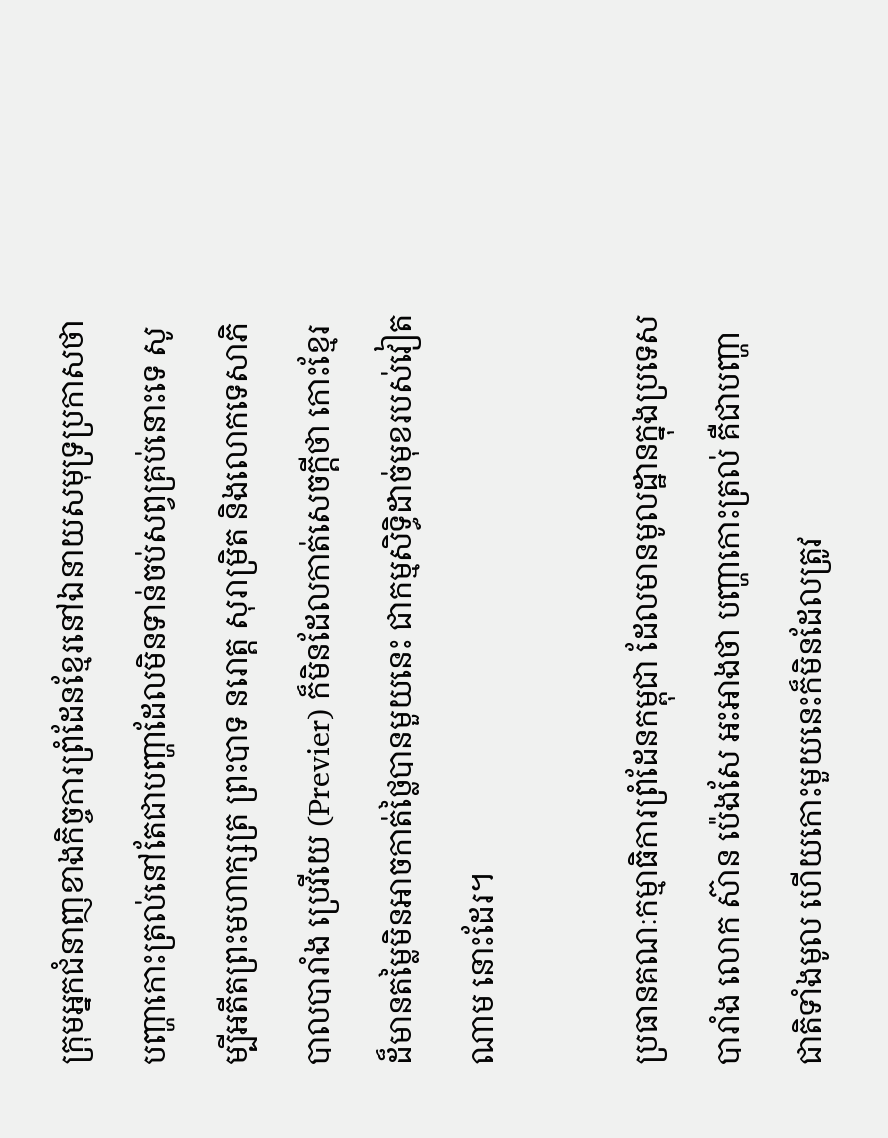ក្រុមអ្នកជំនាញខាងកិច្ចការព្រំដែនខ្មែរនៅឯនាយសមុទ្រប្រកាសថា បញ្ហាកោះត្រល់នៅតែជាបញ្ហាដែលមិនទាន់ចប់សព្វគ្រប់នោះទេ សូម្បីអតីតព្រះមហាក្សត្រ ព្រះបាទ នរោត្ត សុរាម្រិត និងលោកទេសាភិបាលបារាំង ប្រេវីយេ (Previer) ក៏មិនដែលកាត់សេចក្ដីថា កោះខ្មែរដ៏មានតម្លៃមិនអាចកាត់ថ្លៃបានមួយនេះ ជាកម្មសិទ្ធិដាច់មុខរបស់វៀតណាម នោះដែរ។

ប្រធានគណៈកម្មាធិការព្រំដែនកម្ពុជា ដែលមានមូលដ្ឋានក្នុងប្រទេសបារាំង លោក ស៊ាន ប៉េងសែ អះអាងថា បញ្ហាកោះត្រល់ គឺជាបញ្ហាជាតិទាំងមូល ហើយកោះមួយនេះក៏មិនដែលត្រូវ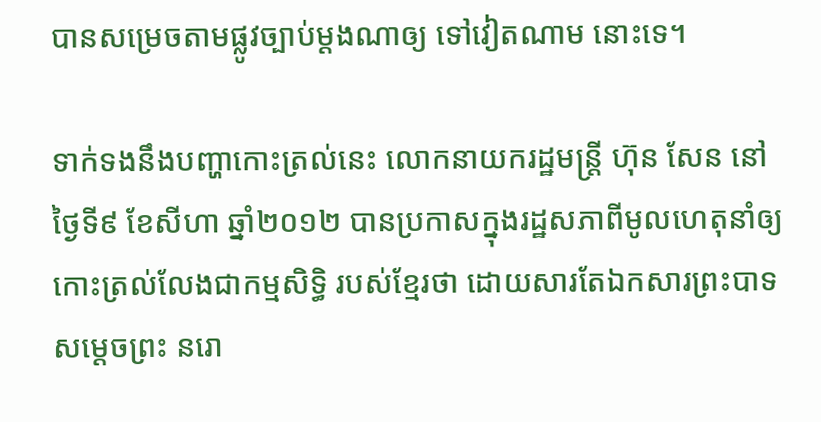បានសម្រេចតាមផ្លូវច្បាប់ម្ដងណាឲ្យ ទៅវៀតណាម នោះទេ។

ទាក់ទងនឹងបញ្ហាកោះត្រល់នេះ លោកនាយករដ្ឋមន្ត្រី ហ៊ុន សែន នៅថ្ងៃទី៩ ខែសីហា ឆ្នាំ២០១២ បានប្រកាសក្នុងរដ្ឋសភាពីមូលហេតុនាំឲ្យកោះត្រល់លែងជាកម្មសិទ្ធិ របស់ខ្មែរថា ដោយសារតែឯកសារព្រះបាទ សម្ដេចព្រះ នរោ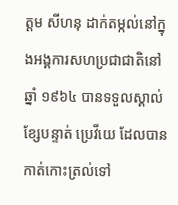ត្ដម សីហនុ ដាក់តម្កល់នៅក្នុងអង្គការសហប្រជាជាតិនៅឆ្នាំ ១៩៦៤ បានទទួលស្គាល់ខ្សែបន្ទាត់ ប្រេវីយេ ដែលបានកាត់កោះត្រល់ទៅ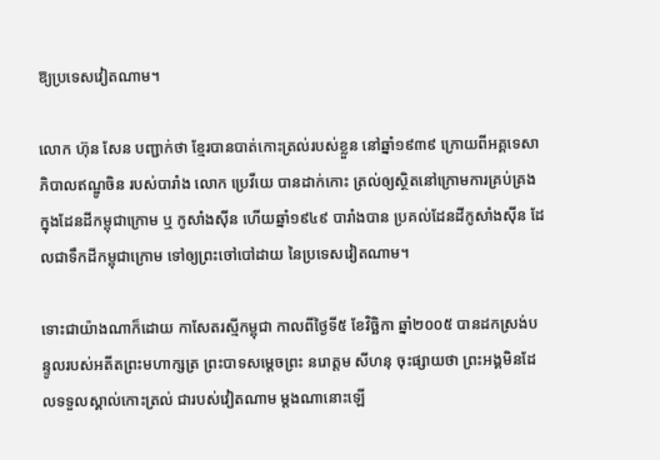ឱ្យប្រទេសវៀតណាម។

លោក ហ៊ុន សែន បញ្ជាក់ថា ខ្មែរបានបាត់កោះត្រល់របស់ខ្លួន នៅឆ្នាំ១៩៣៩ ក្រោយពីអគ្គទេសាភិបាលឥណ្ឌូចិន របស់បារាំង លោក ប្រេវីយេ បានដាក់កោះ ត្រល់ឲ្យស្ថិតនៅក្រោមការគ្រប់គ្រងក្នុងដែនដីកម្ពុជាក្រោម ឬ កូសាំងស៊ីន ហើយឆ្នាំ១៩៤៩ បារាំងបាន ប្រគល់ដែនដីកូសាំងស៊ីន ដែលជាទឹកដីកម្ពុជាក្រោម ទៅឲ្យព្រះចៅបៅដាយ នៃប្រទេសវៀតណាម។

ទោះជាយ៉ាងណាក៏ដោយ កាសែតរស្មីកម្ពុជា កាលពីថ្ងៃទី៥ ខែវិច្ឆិកា ឆ្នាំ២០០៥ បានដកស្រង់បន្ទូលរបស់អតីតព្រះមហាក្សត្រ ព្រះបាទសម្ដេចព្រះ នរោត្តម សីហនុ ចុះផ្សាយថា ព្រះអង្គមិនដែលទទួលស្គាល់កោះត្រល់ ជារបស់វៀតណាម ម្ដងណានោះឡើ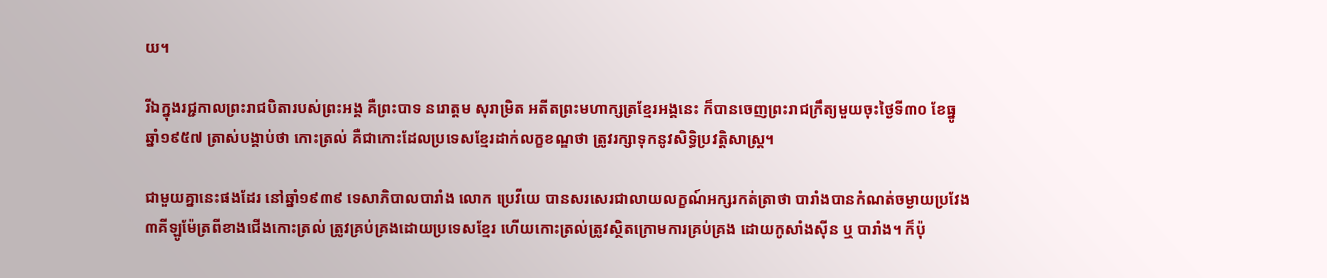យ។

រីឯក្នុងរជ្ជកាលព្រះរាជបិតារបស់ព្រះអង្គ គឺព្រះបាទ នរោត្តម សុរាម្រិត អតីតព្រះមហាក្សត្រខ្មែរអង្គនេះ ក៏បានចេញព្រះរាជក្រឹត្យមួយចុះថ្ងៃទី៣០ ខែធ្នូ ឆ្នាំ១៩៥៧ ត្រាស់បង្គាប់ថា កោះត្រល់ គឺជាកោះដែលប្រទេសខ្មែរដាក់លក្ខខណ្ឌថា ត្រូវរក្សាទុកនូវសិទ្ធិប្រវត្តិសាស្រ្ត។

ជាមួយគ្នានេះផងដែរ នៅឆ្នាំ១៩៣៩ ទេសាភិបាលបារាំង លោក ប្រេវីយេ បានសរសេរជាលាយលក្ខណ៍អក្សរកត់ត្រាថា បារាំងបានកំណត់ចម្ងាយប្រវែង ៣គីឡូម៉ែត្រពីខាងជើងកោះត្រល់ ត្រូវគ្រប់គ្រងដោយប្រទេសខ្មែរ ហើយកោះត្រល់ត្រូវស្ថិតក្រោមការគ្រប់គ្រង ដោយកូសាំងស៊ីន ឬ បារាំង។ ក៏ប៉ុ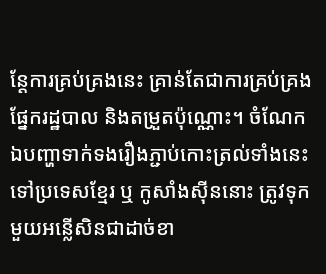ន្តែការគ្រប់គ្រងនេះ គ្រាន់តែជាការគ្រប់គ្រងផ្នែករដ្ឋបាល និងតម្រួតប៉ុណ្ណោះ។ ចំណែកឯបញ្ហាទាក់ទងរឿងភ្ជាប់កោះត្រល់ទាំងនេះទៅប្រទេសខ្មែរ ឬ កូសាំងស៊ីននោះ ត្រូវទុកមួយអន្លើសិនជាដាច់ខា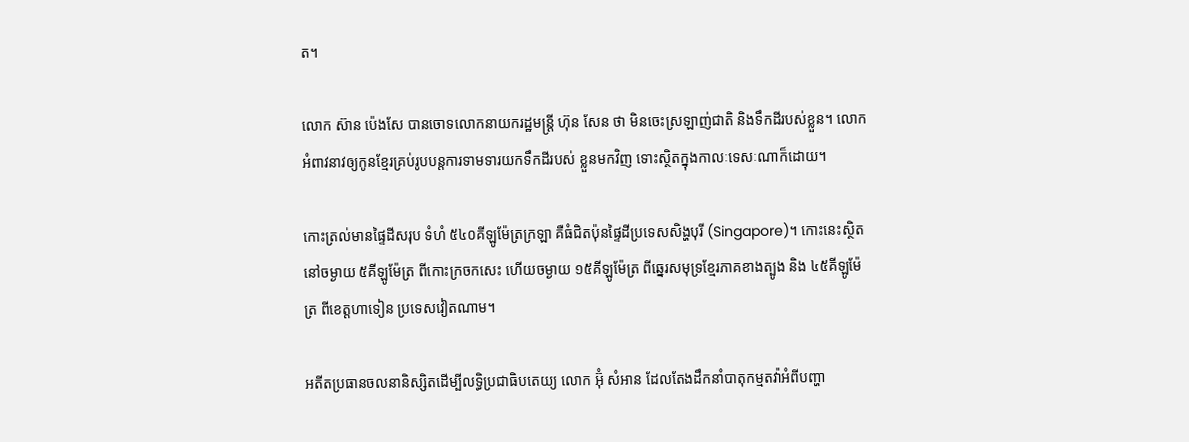ត។

លោក ស៊ាន ប៉េងសែ បានចោទលោកនាយករដ្ឋមន្ត្រី ហ៊ុន សែន ថា មិនចេះស្រឡាញ់ជាតិ និងទឹកដីរបស់ខ្លួន។ លោកអំពាវនាវឲ្យកូនខ្មែរគ្រប់រូបបន្តការទាមទារយកទឹកដីរបស់ ខ្លួនមកវិញ ទោះស្ថិតក្នុងកាលៈទេសៈណាក៏ដោយ។

កោះត្រល់មានផ្ទៃដីសរុប ទំហំ ៥៤០គីឡូម៉ែត្រក្រឡា គឺធំជិតប៉ុនផ្ទៃដីប្រទេសសិង្ហបុរី (Singapore)។ កោះនេះស្ថិតនៅចម្ងាយ ៥គីឡូម៉ែត្រ ពីកោះក្រចកសេះ ហើយចម្ងាយ ១៥គីឡូម៉ែត្រ ពីឆ្នេរសមុទ្រខ្មែរភាគខាងត្បូង និង ៤៥គីឡូម៉ែត្រ ពីខេត្តហាទៀន ប្រទេសវៀតណាម។

អតីតប្រធានចលនានិស្សិតដើម្បីលទ្ធិប្រជាធិបតេយ្យ លោក អ៊ុំ សំអាន ដែលតែងដឹកនាំបាតុកម្មតវ៉ាអំពីបញ្ហា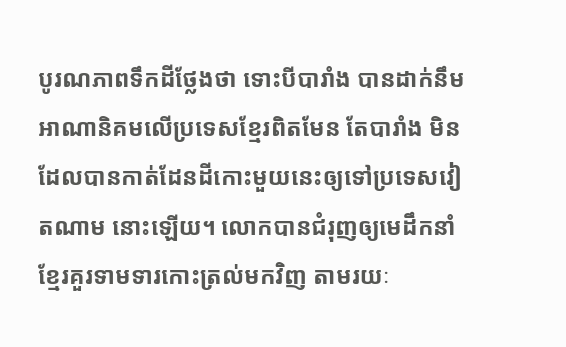បូរណភាពទឹកដីថ្លែងថា ទោះបីបារាំង បានដាក់នឹមអាណានិគមលើប្រទេសខ្មែរពិតមែន តែបារាំង មិនដែលបានកាត់ដែនដីកោះមួយនេះឲ្យទៅប្រទេសវៀតណាម នោះឡើយ។ លោកបានជំរុញឲ្យមេដឹកនាំខ្មែរគួរទាមទារកោះត្រល់មកវិញ តាមរយៈ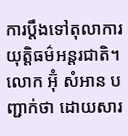ការប្ដឹងទៅតុលាការយុត្តិធម៌អន្តរជាតិ។
លោក អ៊ុំ សំអាន បញ្ជាក់ថា ដោយសារ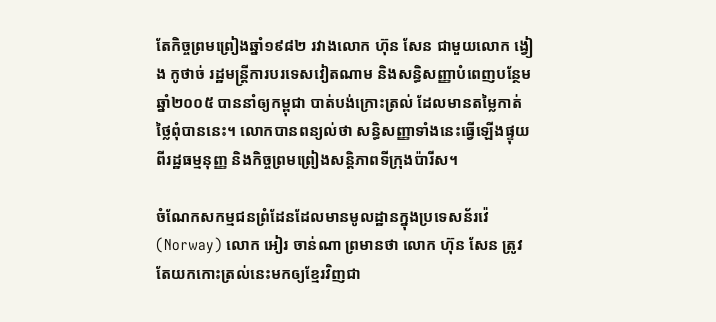តែកិច្ចព្រមព្រៀងឆ្នាំ១៩៨២ រវាងលោក ហ៊ុន សែន ជាមួយលោក ង្វៀង កូថាច់ រដ្ឋមន្ត្រីការបរទេសវៀតណាម និងសន្ធិសញ្ញាបំពេញបន្ថែមឆ្នាំ២០០៥ បាននាំឲ្យកម្ពុជា បាត់បង់ក្រោះត្រល់ ដែលមានតម្លៃកាត់ថ្លៃពុំបាននេះ។ លោកបានពន្យល់ថា សន្ធិសញ្ញាទាំងនេះធ្វើឡើងផ្ទុយពីរដ្ឋធម្មនុញ្ញ និងកិច្ចព្រមព្រៀងសន្តិភាពទីក្រុងប៉ារីស។

ចំណែកសកម្មជនព្រំដែនដែលមានមូលដ្ឋានក្នុងប្រទេសន័រវ៉េ (Norway) លោក អៀរ ចាន់ណា ព្រមានថា លោក ហ៊ុន សែន ត្រូវតែយកកោះត្រល់នេះមកឲ្យខ្មែរវិញជា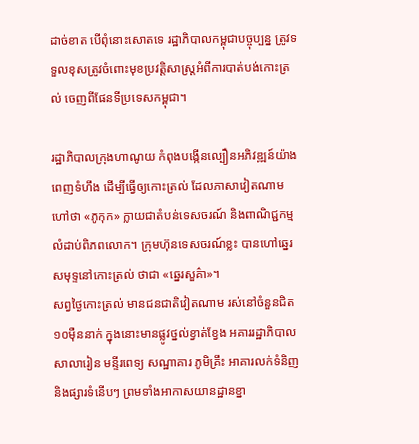ដាច់ខាត បើពុំនោះសោតទេ រដ្ឋាភិបាលកម្ពុជាបច្ចុប្បន្ន ត្រូវទទួលខុសត្រូវចំពោះមុខប្រវត្តិសាស្ត្រអំពីការបាត់បង់កោះត្រល់ ចេញពីផែនទីប្រទេសកម្ពុជា។

រដ្ឋាភិបាលក្រុងហាណូយ កំពុងបង្កើនល្បឿនអភិវឌ្ឍន៍យ៉ាងពេញទំហឹង ដើម្បីធ្វើឲ្យកោះត្រល់ ដែលភាសាវៀតណាម ហៅថា «ភូកុក» ក្លាយជាតំបន់ទេសចរណ៍ និងពាណិជ្ជកម្មលំដាប់ពិភពលោក។ ក្រុមហ៊ុនទេសចរណ៍ខ្លះ បានហៅឆ្នេរសមុទ្ទនៅកោះត្រល់ ថាជា «ឆ្នេរសួគ៌ា»។
សព្វថ្ងៃកោះត្រល់ មានជនជាតិវៀតណាម រស់នៅចំនួនជិត ១០ម៉ឺននាក់ ក្នុងនោះមានផ្លូវថ្នល់ខ្វាត់ខ្វែង អគាររដ្ឋាភិបាល សាលារៀន មន្ទីរពេទ្យ សណ្ឋាគារ ភូមិគ្រឹះ អាគារលក់ទំនិញ និងផ្សារទំនើបៗ ព្រមទាំងអាកាសយានដ្ឋានខ្នា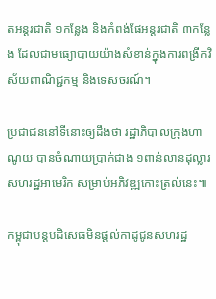តអន្តរជាតិ ១កន្លែង និងកំពង់ផែអន្តរជាតិ ៣កន្លែង ដែលជាមធ្យោបាយយ៉ាងសំខាន់ក្នុងការពង្រីកវិស័យពាណិជ្ជកម្ម និងទេសចរណ៍។

ប្រជាជននៅទីនោះឲ្យដឹងថា រដ្ឋាភិបាលក្រុងហាណូយ បានចំណាយប្រាក់ជាង ១ពាន់លានដុល្លារសហរដ្ឋអាមេរិក សម្រាប់អភិវឌ្ឍកោះត្រល់នេះ៕

កម្ពុជាបន្តបដិសេធមិនផ្ដល់កាដូជូនសហរដ្ឋ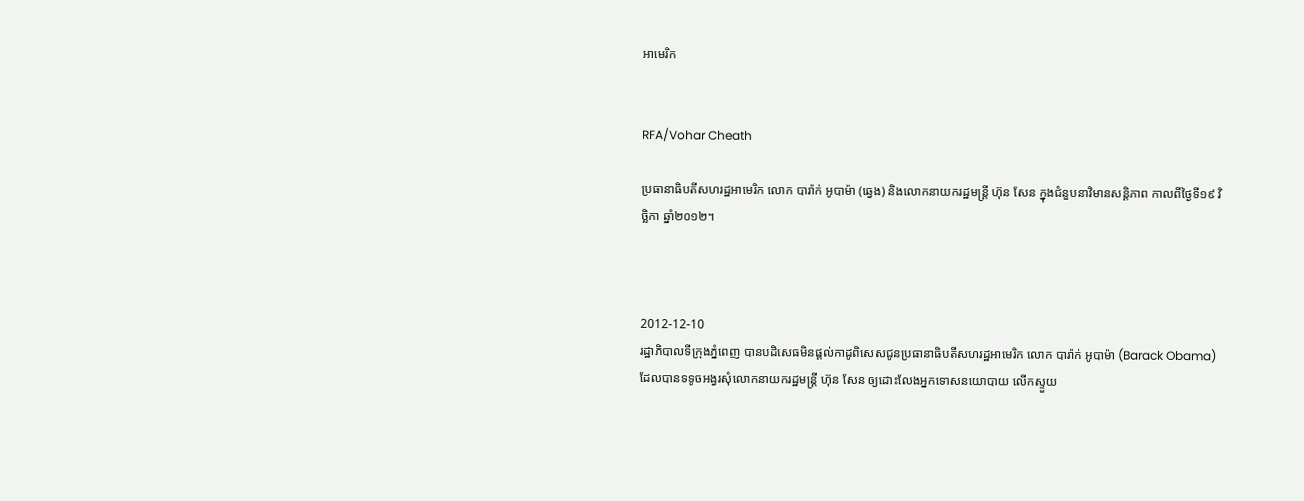អាមេរិក


RFA/Vohar Cheath

ប្រធានាធិបតីសហរដ្ឋអាមេរិក លោក បារ៉ាក់ អូបាម៉ា (ឆ្វេង) និងលោកនាយករដ្ឋមន្ត្រី ហ៊ុន សែន ក្នុងជំនួបនាវិមានសន្តិភាព កាលពីថ្ងៃទី១៩ វិច្ឆិកា ឆ្នាំ២០១២។



2012-12-10
រដ្ឋាភិបាលទីក្រុងភ្នំពេញ បានបដិសេធមិនផ្ដល់កាដូពិសេសជូនប្រធានាធិបតីសហរដ្ឋអាមេរិក លោក បារ៉ាក់ អូបាម៉ា (Barack Obama) ដែលបានទទូចអង្វរសុំលោកនាយករដ្ឋមន្ត្រី ហ៊ុន សែន ឲ្យដោះលែងអ្នកទោសនយោបាយ លើកស្ទួយ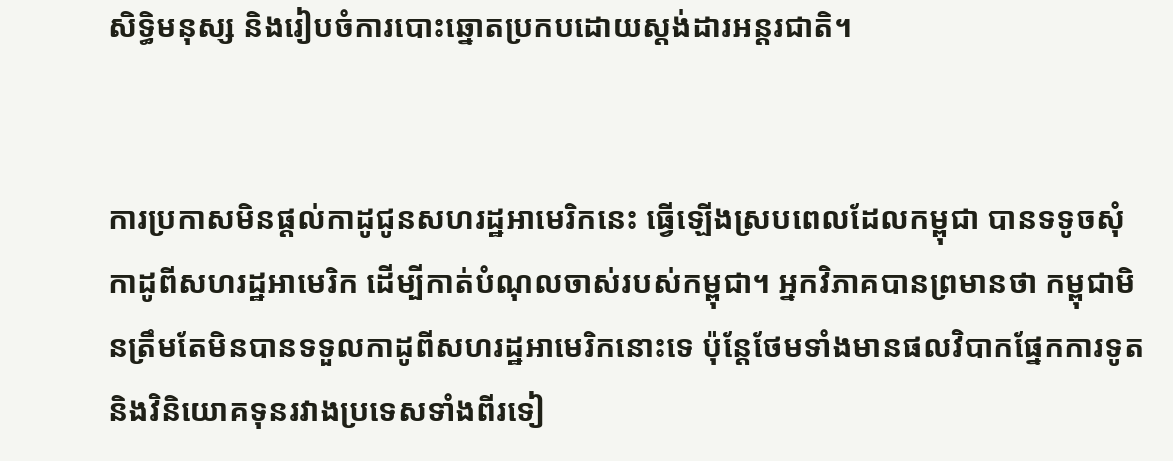សិទ្ធិមនុស្ស និងរៀបចំការបោះឆ្នោតប្រកបដោយស្តង់ដារអន្តរជាតិ។


ការប្រកាសមិនផ្ដល់កាដូជូនសហរដ្ឋអាមេរិកនេះ ធ្វើឡើងស្របពេលដែលកម្ពុជា បានទទូចសុំកាដូពីសហរដ្ឋអាមេរិក ដើម្បីកាត់បំណុលចាស់របស់កម្ពុជា។ អ្នកវិភាគបានព្រមានថា កម្ពុជាមិនត្រឹមតែមិនបានទទួលកាដូពីសហរដ្ឋអាមេរិកនោះទេ ប៉ុន្តែថែមទាំងមានផលវិបាកផ្នែកការទូត និងវិនិយោគទុនរវាងប្រទេសទាំងពីរទៀ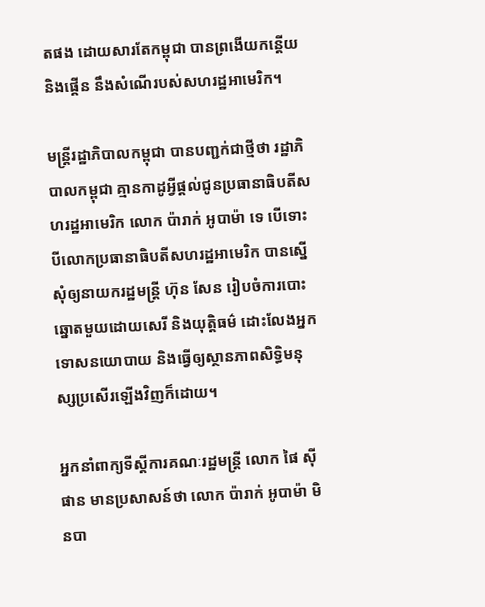តផង ដោយសារតែកម្ពុជា បានព្រងើយកន្តើយ និងផ្គើន នឹងសំណើរបស់សហរដ្ឋអាមេរិក។

មន្ត្រីរដ្ឋាភិបាលកម្ពុជា បានបញ្ជក់ជាថ្មីថា រដ្ឋាភិបាលកម្ពុជា គ្មានកាដូអ្វីផ្ដល់ជូនប្រធានាធិបតីសហរដ្ឋអាមេរិក លោក ប៉ារាក់ អូបាម៉ា ទេ បើទោះបីលោកប្រធានាធិបតីសហរដ្ឋអាមេរិក បានស្នើសុំឲ្យនាយករដ្ឋមន្រ្តី ហ៊ុន សែន រៀបចំការបោះឆ្នោតមួយដោយសេរី និងយុត្តិធម៌ ដោះលែងអ្នកទោសនយោបាយ និងធ្វើឲ្យស្ថានភាពសិទ្ធិមនុស្សប្រសើរឡើងវិញក៏ដោយ។

អ្នកនាំពាក្យទីស្តីការគណៈរដ្ឋមន្រ្តី លោក ផៃ ស៊ីផាន មានប្រសាសន៍ថា លោក ប៉ារាក់ អូបាម៉ា មិនបា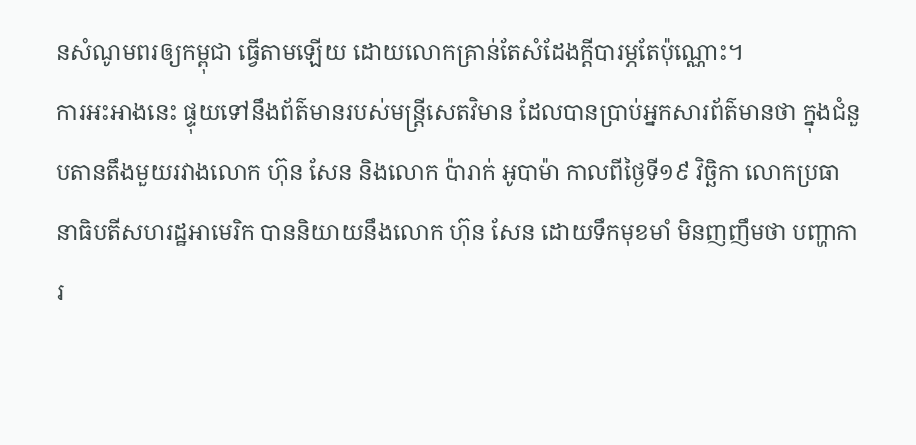នសំណូមពរឲ្យកម្ពុជា ធ្វើតាមឡើយ ដោយលោកគ្រាន់តែសំដែងក្តីបារម្ភតែប៉ុណ្ណោះ។
ការអះអាងនេះ ផ្ទុយទៅនឹងព័ត៌មានរបស់មន្ត្រីសេតវិមាន ដែលបានប្រាប់អ្នកសារព័ត៌មានថា ក្នុងជំនួបតានតឹងមួយរវាងលោក ហ៊ុន សែន និងលោក ប៉ារាក់ អូបាម៉ា កាលពីថ្ងៃទី១៩ វិច្ឆិកា លោកប្រធានាធិបតីសហរដ្ឋអាមេរិក បាននិយាយនឹងលោក ហ៊ុន សែន ដោយទឹកមុខមាំ មិនញញឹមថា បញ្ហាការ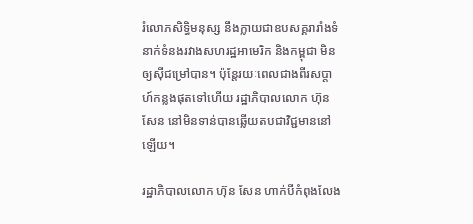រំលោភសិទ្ធិមនុស្ស នឹងក្លាយជាឧបសគ្គរារាំងទំនាក់ទំនងរវាងសហរដ្ឋអាមេរិក និងកម្ពុជា មិនឲ្យស៊ីជម្រៅបាន។ ប៉ុន្តែរយៈពេលជាងពីរសប្ដាហ៍កន្លងផុតទៅហើយ រដ្ឋាភិបាលលោក ហ៊ុន សែន នៅមិនទាន់បានឆ្លើយតបជាវិជ្ជមាននៅឡើយ។

រដ្ឋាភិបាលលោក ហ៊ុន សែន ហាក់បីកំពុងលែង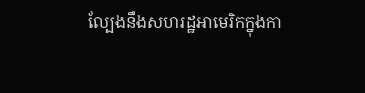ល្បែងនឹងសហរដ្ឋអាមេរិកក្នុងកា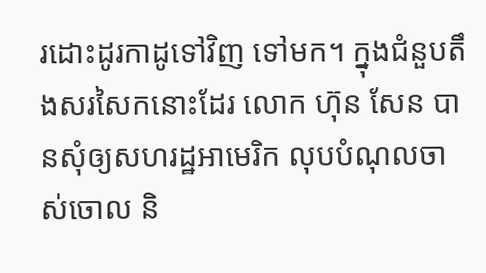រដោះដូរកាដូទៅវិញ ទៅមក។ ក្នុងជំនួបតឹងសរសៃកនោះដែរ លោក ហ៊ុន សែន បានសុំឲ្យសហរដ្ឋអាមេរិក លុបបំណុលចាស់ចោល និ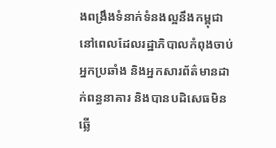ងពង្រឹងទំនាក់ទំនងល្អនឹងកម្ពុជា នៅពេលដែលរដ្ឋាភិបាលកំពុងចាប់អ្នកប្រឆាំង និងអ្នកសារព័ត៌មានដាក់ពន្ធនាគារ និងបានបដិសេធមិនឆ្លើ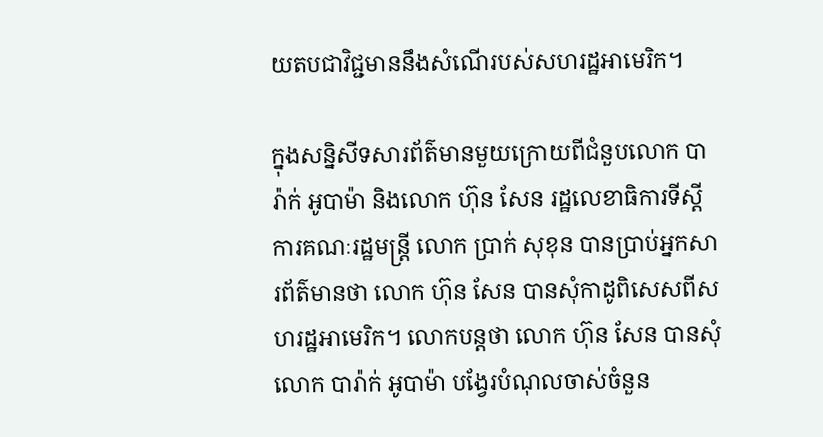យតបជាវិជ្ជមាននឹងសំណើរបស់សហរដ្ឋអាមេរិក។

ក្នុងសន្និសីទសារព័ត៌មានមួយក្រោយពីជំនួបលោក បារ៉ាក់ អូបាម៉ា និងលោក ហ៊ុន សែន រដ្ឋលេខាធិការទីស្ដីការគណៈរដ្ឋមន្ត្រី លោក ប្រាក់ សុខុន បានប្រាប់អ្នកសារព័ត៌មានថា លោក ហ៊ុន សែន បានសុំកាដូពិសេសពីសហរដ្ឋអាមេរិក។ លោកបន្តថា លោក ហ៊ុន សែន បានសុំលោក បារ៉ាក់ អូបាម៉ា បង្វែរបំណុលចាស់ចំនួន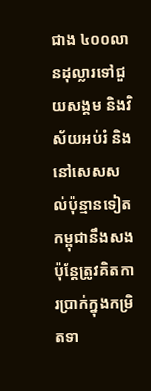ជាង ៤០០លានដុល្លារទៅជួយសង្គម និងវិស័យអប់រំ និងនៅសេសសល់ប៉ុន្មានទៀត កម្ពុជានឹងសង ប៉ុន្តែត្រូវគិតការប្រាក់ក្នុងកម្រិតទា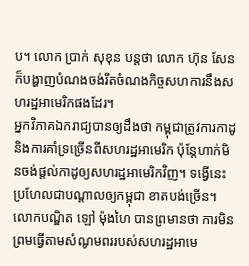ប។ លោក ប្រាក់ សុខុន បន្តថា លោក ហ៊ុន សែន ក៏បង្ហាញបំណងចង់រឹតចំណងកិច្ចសហការនឹងសហរដ្ឋអាមេរិកផងដែរ។
អ្នកវិភាគឯករាជ្យបានឲ្យដឹងថា កម្ពុជាត្រូវការកាដូ និងការគាំទ្រច្រើនពីសហរដ្ឋអាមេរិក ប៉ុន្តែហាក់មិនចង់ផ្ដល់កាដូឲ្យសហរដ្ឋអាមេរិកវិញ។ ទង្វើនេះ ប្រហែលជាបណ្ដាលឲ្យកម្ពុជា ខាតបង់ច្រើន។
លោកបណ្ឌិត ឡៅ ម៉ុងហៃ បានព្រមានថា ការមិនព្រមធ្វើតាមសំណូមពររបស់សហរដ្ឋអាមេ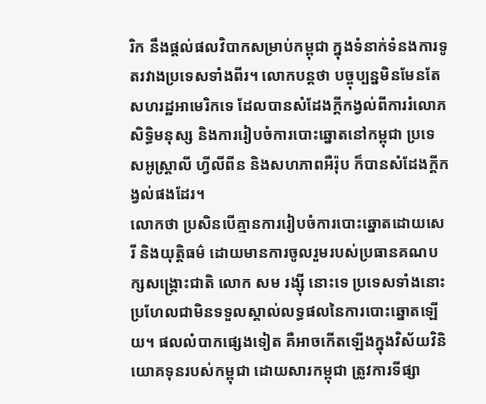រិក នឹងផ្ដល់ផលវិបាកសម្រាប់កម្ពុជា ក្នុងទំនាក់ទំនងការទូតរវាងប្រទេសទាំងពីរ។ លោកបន្តថា បច្ចុប្បន្នមិនមែនតែសហរដ្ឋអាមេរិកទេ ដែលបានសំដែងក្តីកង្វល់ពីការរំលោភសិទ្ធិមនុស្ស និងការរៀបចំការបោះឆ្នោតនៅកម្ពុជា ប្រទេសអូស្ត្រាលី ហ្វីលីពីន និងសហភាពអឺរ៉ុប ក៏បានសំដែងក្តីកង្វល់ផងដែរ។
លោកថា ប្រសិនបើគ្មានការរៀបចំការបោះឆ្នោតដោយសេរី និងយុត្តិធម៌ ដោយមានការចូលរួមរបស់ប្រធានគណបក្សសង្គ្រោះជាតិ លោក សម រង្ស៊ី នោះទេ ប្រទេសទាំងនោះប្រហែលជាមិនទទួលស្គាល់លទ្ធផលនៃការបោះឆ្នោតឡើយ។ ផលលំបាកផ្សេងទៀត គឺអាចកើតឡើងក្នុងវិស័យវិនិយោគទុនរបស់កម្ពុជា ដោយសារកម្ពុជា ត្រូវការទីផ្សា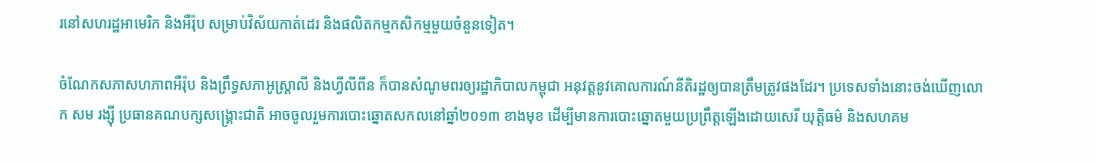រនៅសហរដ្ឋអាមេរិក និងអឺរ៉ុប សម្រាប់វិស័យកាត់ដេរ និងផលិតកម្មកសិកម្មមួយចំនួនទៀត។

ចំណែកសភាសហភាពអឺរ៉ុប និងព្រឹទ្ធសភាអូស្ត្រាលី និងហ្វីលីពីន ក៏បានសំណូមពរឲ្យរដ្ឋាភិបាលកម្ពុជា អនុវត្តនូវគោលការណ៍នីតិរដ្ឋឲ្យបានត្រឹមត្រូវផងដែរ។ ប្រទេសទាំងនោះចង់ឃើញលោក សម រង្ស៊ី ប្រធានគណបក្សសង្គ្រោះជាតិ អាចចូលរួមការបោះឆ្នោតសកលនៅឆ្នាំ២០១៣ ខាងមុខ ដើម្បីមានការបោះឆ្នោតមួយប្រព្រឹត្តឡើងដោយសេរី យុត្តិធម៌ និងសហគម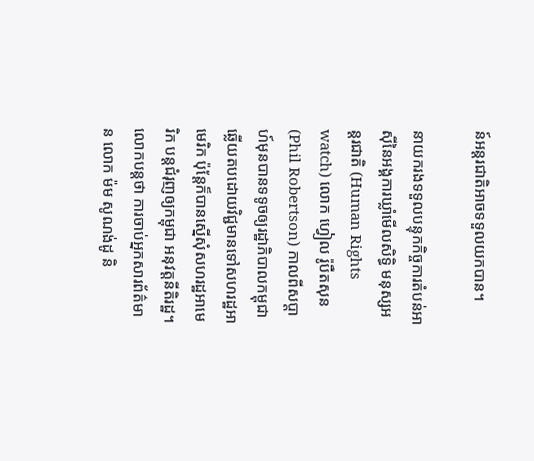ន៍អន្តរជាតិអាចទទួលយកបាន។

នាយករងទទួលបន្ទុកកិច្ចការតំបន់អាស៊ីនៃអង្គការឃ្លាំមើលសិទ្ធិ មនុស្សអន្តរជាតិ (Human Rights watch) លោក ហ្វៀល រ៉ូបឺតសុន (Phil Robertson) កាលពីសប្ដាហ៍មុនបានទទូចឲ្យរដ្ឋាភិបាលកម្ពុជា ឆ្លើយតបដោយវិជ្ជមានទៅសហរដ្ឋអាមេរិក ប៉ុន្តែក៏បានស្នើសុំសហរដ្ឋអាមេរិក បន្តជំរុញឲ្យកម្ពុជា អនុវត្តនីតិរដ្ឋ។ លោកបន្តថា ការចាប់អ្នកសារព័ត៌មាន លោក ម៉ម សូណង់ដូ និ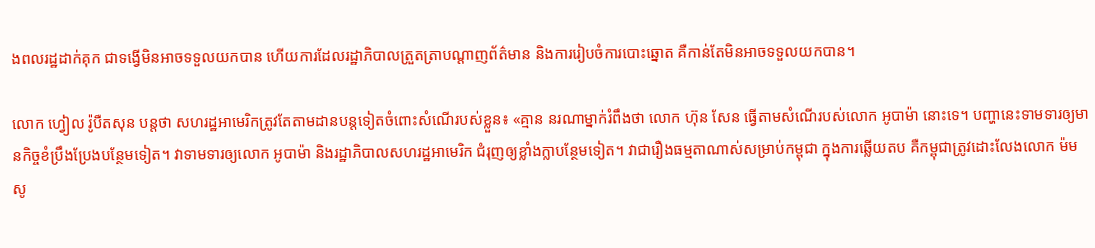ងពលរដ្ឋដាក់គុក ជាទង្វើមិនអាចទទួលយកបាន ហើយការដែលរដ្ឋាភិបាលត្រួតត្រាបណ្ដាញព័ត៌មាន និងការរៀបចំការបោះឆ្នោត គឺកាន់តែមិនអាចទទួលយកបាន។

លោក ហ្វៀល រ៉ូបឺតសុន បន្តថា សហរដ្ឋអាមេរិកត្រូវតែតាមដានបន្តទៀតចំពោះសំណើរបស់ខ្លួន៖ «គ្មាន នរណាម្នាក់រំពឹងថា លោក ហ៊ុន សែន ធ្វើតាមសំណើរបស់លោក អូបាម៉ា នោះទេ។ បញ្ហានេះទាមទារឲ្យមានកិច្ចខំប្រឹងប្រែងបន្ថែមទៀត។ វាទាមទារឲ្យលោក អូបាម៉ា និងរដ្ឋាភិបាលសហរដ្ឋអាមេរិក ជំរុញឲ្យខ្លាំងក្លាបន្ថែមទៀត។ វាជារឿងធម្មតាណាស់សម្រាប់កម្ពុជា ក្នុងការឆ្លើយតប គឺកម្ពុជាត្រូវដោះលែងលោក ម៉ម សូ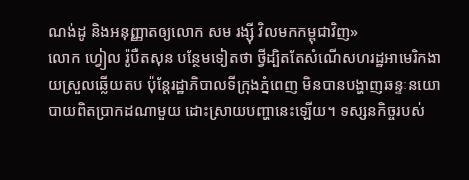ណង់ដូ និងអនុញ្ញាតឲ្យលោក សម រង្ស៊ី វិលមកកម្ពុជាវិញ»
លោក ហ្វៀល រ៉ូបឺតសុន បន្ថែមទៀតថា ថ្វីដ្បិតតែសំណើសហរដ្ឋអាមេរិកងាយស្រួលឆ្លើយតប ប៉ុន្តែរដ្ឋាភិបាលទីក្រុងភ្នំពេញ មិនបានបង្ហាញឆន្ទៈនយោបាយពិតប្រាកដណាមួយ ដោះស្រាយបញ្ហានេះឡើយ។ ទស្សនកិច្ចរបស់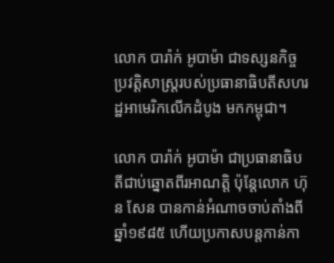លោក បារ៉ាក់ អូបាម៉ា ជាទស្សនកិច្ចប្រវត្តិសាស្ត្ររបស់ប្រធានាធិបតីសហរដ្ឋអាមេរិកលើកដំបូង មកកម្ពុជា។

លោក បារ៉ាក់ អូបាម៉ា ជាប្រធានាធិបតីជាប់ឆ្នោតពីរអាណត្តិ ប៉ុន្តែលោក ហ៊ុន សែន បានកាន់អំណាចចាប់តាំងពីឆ្នាំ១៩៨៥ ហើយប្រកាសបន្តកាន់កា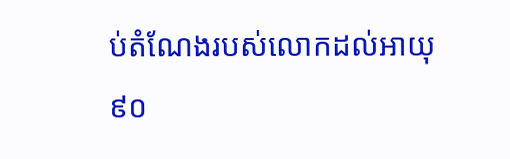ប់តំណែងរបស់លោកដល់អាយុ ៩០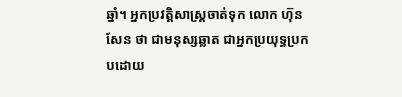ឆ្នាំ។ អ្នកប្រវត្តិសាស្ត្រចាត់ទុក លោក ហ៊ុន សែន ថា ជាមនុស្សឆ្លាត ជាអ្នកប្រយុទ្ធប្រកបដោយ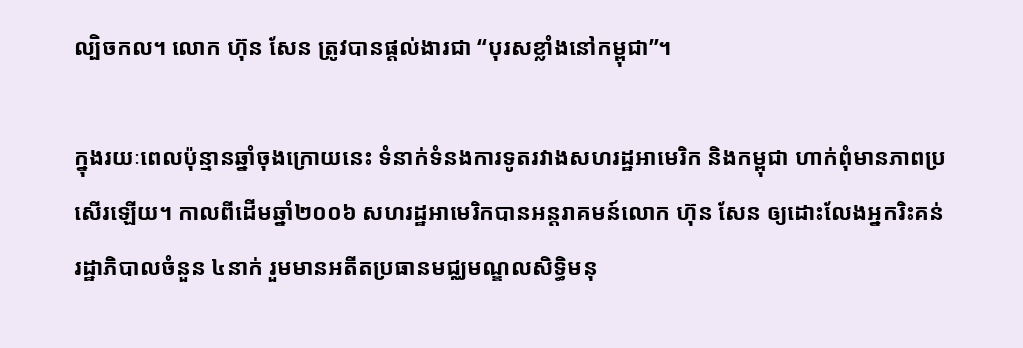ល្បិចកល។ លោក ហ៊ុន សែន ត្រូវបានផ្ដល់ងារជា “បុរសខ្លាំងនៅកម្ពុជា”។

ក្នុងរយៈពេលប៉ុន្មានឆ្នាំចុងក្រោយនេះ ទំនាក់ទំនងការទូតរវាងសហរដ្ឋអាមេរិក និងកម្ពុជា ហាក់ពុំមានភាពប្រសើរឡើយ។ កាលពីដើមឆ្នាំ២០០៦ សហរដ្ឋអាមេរិកបានអន្តរាគមន៍លោក ហ៊ុន សែន ឲ្យដោះលែងអ្នករិះគន់រដ្ឋាភិបាលចំនួន ៤នាក់ រួមមានអតីតប្រធានមជ្ឈមណ្ឌលសិទ្ធិមនុ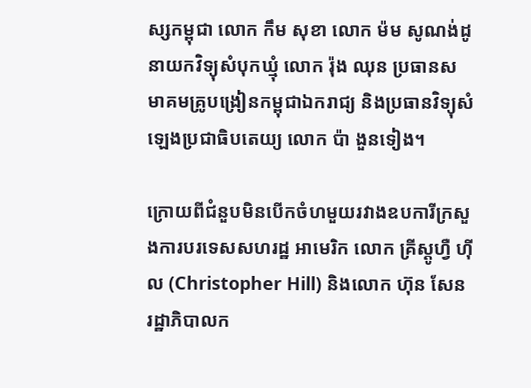ស្សកម្ពុជា លោក កឹម សុខា លោក ម៉ម សូណង់ដូ នាយកវិទ្យុសំបុកឃ្មុំ លោក រ៉ុង ឈុន ប្រធានសមាគមគ្រូបង្រៀនកម្ពុជាឯករាជ្យ និងប្រធានវិទ្យុសំឡេងប្រជាធិបតេយ្យ លោក ប៉ា ងួនទៀង។

ក្រោយពីជំនួបមិនបើកចំហមួយរវាងឧបការីក្រសួងការបរទេសសហរដ្ឋ អាមេរិក លោក គ្រីស្តូហ្វឺ ហ៊ីល (Christopher Hill) និងលោក ហ៊ុន សែន រដ្ឋាភិបាលក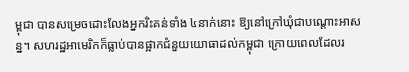ម្ពុជា បានសម្រេចដោះលែងអ្នករិះគន់ទាំង ៤នាក់នោះ ឱ្យនៅក្រៅឃុំជាបណ្ដោះអាសន្ន។ សហរដ្ឋអាមេរិកក៏ធ្លាប់បានផ្អាកជំនួយយោធាដល់កម្ពុជា ក្រោយពេលដែលរ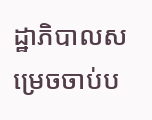ដ្ឋាភិបាលសម្រេចចាប់ប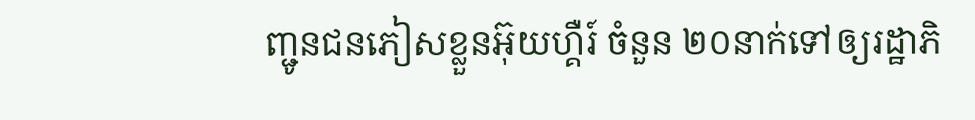ញ្ជូនជនភៀសខ្លួនអ៊ុយហ្គឺរ៍ ចំនួន ២០នាក់ទៅឲ្យរដ្ឋាភិ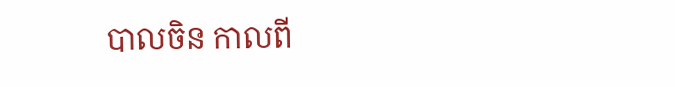បាលចិន កាលពី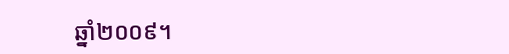ឆ្នាំ២០០៩។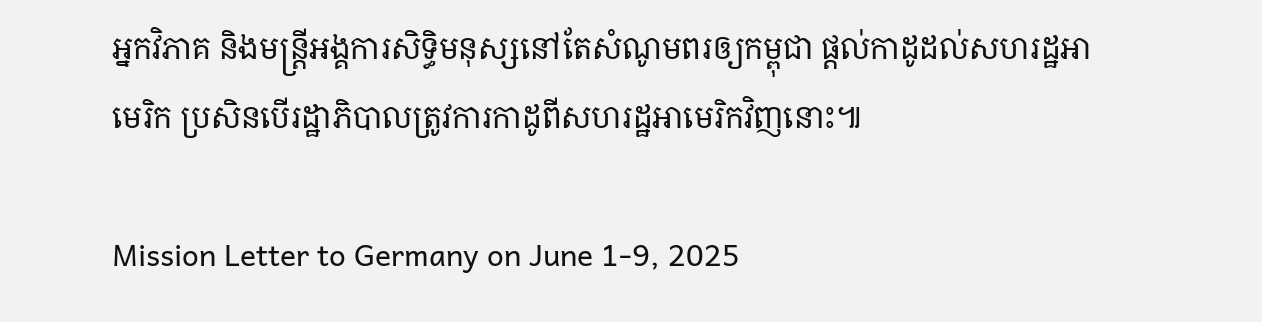អ្នកវិភាគ និងមន្ត្រីអង្គការសិទ្ធិមនុស្សនៅតែសំណូមពរឲ្យកម្ពុជា ផ្ដល់កាដូដល់សហរដ្ឋអាមេរិក ប្រសិនបើរដ្ឋាភិបាលត្រូវការកាដូពីសហរដ្ឋអាមេរិកវិញនោះ៕

Mission Letter to Germany on June 1-9, 2025